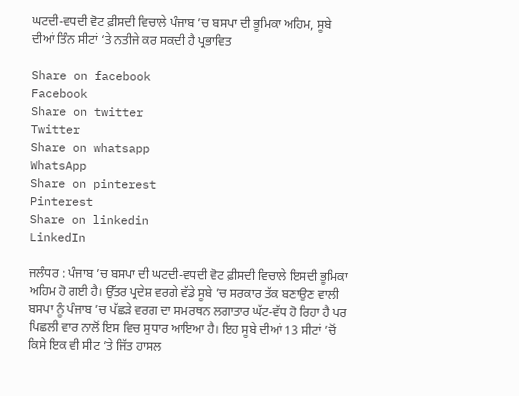ਘਟਦੀ-ਵਧਦੀ ਵੋਟ ਫ਼ੀਸਦੀ ਵਿਚਾਲੇ ਪੰਜਾਬ ’ਚ ਬਸਪਾ ਦੀ ਭੂਮਿਕਾ ਅਹਿਮ, ਸੂਬੇ ਦੀਆਂ ਤਿੰਨ ਸੀਟਾਂ ‘ਤੇ ਨਤੀਜੇ ਕਰ ਸਕਦੀ ਹੈ ਪ੍ਰਭਾਵਿਤ

Share on facebook
Facebook
Share on twitter
Twitter
Share on whatsapp
WhatsApp
Share on pinterest
Pinterest
Share on linkedin
LinkedIn

ਜਲੰਧਰ : ਪੰਜਾਬ ’ਚ ਬਸਪਾ ਦੀ ਘਟਦੀ-ਵਧਦੀ ਵੋਟ ਫ਼ੀਸਦੀ ਵਿਚਾਲੇ ਇਸਦੀ ਭੂਮਿਕਾ ਅਹਿਮ ਹੋ ਗਈ ਹੈ। ਉੱਤਰ ਪ੍ਰਦੇਸ਼ ਵਰਗੇ ਵੱਡੇ ਸੂਬੇ ’ਚ ਸਰਕਾਰ ਤੱਕ ਬਣਾਉਣ ਵਾਲੀ ਬਸਪਾ ਨੂੰ ਪੰਜਾਬ ’ਚ ਪੱਛੜੇ ਵਰਗ ਦਾ ਸਮਰਥਨ ਲਗਾਤਾਰ ਘੱਟ-ਵੱਧ ਹੋ ਰਿਹਾ ਹੈ ਪਰ ਪਿਛਲੀ ਵਾਰ ਨਾਲੋਂ ਇਸ ਵਿਚ ਸੁਧਾਰ ਆਇਆ ਹੈ। ਇਹ ਸੂਬੇ ਦੀਆਂ 13 ਸੀਟਾਂ ’ਚੋਂ ਕਿਸੇ ਇਕ ਵੀ ਸੀਟ ’ਤੇ ਜਿੱਤ ਹਾਸਲ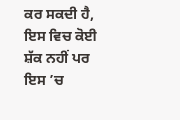ਕਰ ਸਕਦੀ ਹੈ, ਇਸ ਵਿਚ ਕੋਈ ਸ਼ੱਕ ਨਹੀਂ ਪਰ ਇਸ ’ਚ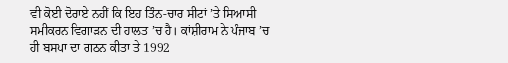ਵੀ ਕੋਈ ਦੋਰਾਏ ਨਹੀਂ ਕਿ ਇਹ ਤਿੰਨ-ਚਾਰ ਸੀਟਾਂ ’ਤੇ ਸਿਆਸੀ ਸਮੀਕਰਨ ਵਿਗਾੜਨ ਦੀ ਹਾਲਤ ’ਚ ਹੈ। ਕਾਂਸ਼ੀਰਾਮ ਨੇ ਪੰਜਾਬ ’ਚ ਹੀ ਬਸਪਾ ਦਾ ਗਠਨ ਕੀਤਾ ਤੇ 1992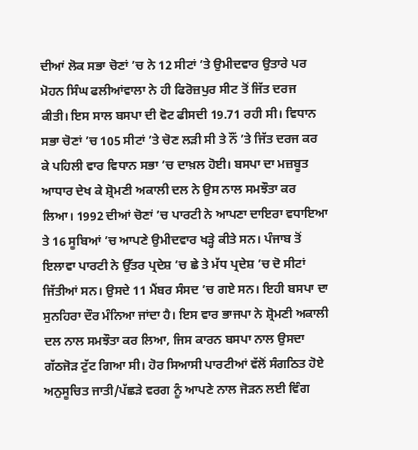ਦੀਆਂ ਲੋਕ ਸਭਾ ਚੋਣਾਂ ’ਚ ਨੇ 12 ਸੀਟਾਂ ’ਤੇ ਉਮੀਦਵਾਰ ਉਤਾਰੇ ਪਰ ਮੋਹਨ ਸਿੰਘ ਫਲੀਆਂਵਾਲਾ ਨੇ ਹੀ ਫਿਰੋਜ਼ਪੁਰ ਸੀਟ ਤੋਂ ਜਿੱਤ ਦਰਜ ਕੀਤੀ। ਇਸ ਸਾਲ ਬਸਪਾ ਦੀ ਵੋਟ ਫੀਸਦੀ 19.71 ਰਹੀ ਸੀ। ਵਿਧਾਨ ਸਭਾ ਚੋਣਾਂ ’ਚ 105 ਸੀਟਾਂ ’ਤੇ ਚੋਣ ਲੜੀ ਸੀ ਤੇ ਨੌਂ ’ਤੇ ਜਿੱਤ ਦਰਜ ਕਰ ਕੇ ਪਹਿਲੀ ਵਾਰ ਵਿਧਾਨ ਸਭਾ ’ਚ ਦਾਖ਼ਲ ਹੋਈ। ਬਸਪਾ ਦਾ ਮਜ਼ਬੂਤ ਆਧਾਰ ਦੇਖ ਕੇ ਸ਼੍ਰੋਮਣੀ ਅਕਾਲੀ ਦਲ ਨੇ ਉਸ ਨਾਲ ਸਮਝੌਤਾ ਕਰ ਲਿਆ। 1992 ਦੀਆਂ ਚੋਣਾਂ ’ਚ ਪਾਰਟੀ ਨੇ ਆਪਣਾ ਦਾਇਰਾ ਵਧਾਇਆ ਤੇ 16 ਸੂਬਿਆਂ ’ਚ ਆਪਣੇ ਉਮੀਦਵਾਰ ਖੜ੍ਹੇ ਕੀਤੇ ਸਨ। ਪੰਜਾਬ ਤੋਂ ਇਲਾਵਾ ਪਾਰਟੀ ਨੇ ਉੱਤਰ ਪ੍ਰਦੇਸ਼ ’ਚ ਛੇ ਤੇ ਮੱਧ ਪ੍ਰਦੇਸ਼ ’ਚ ਦੋ ਸੀਟਾਂ ਜਿੱਤੀਆਂ ਸਨ। ਉਸਦੇ 11 ਮੈਂਬਰ ਸੰਸਦ ’ਚ ਗਏ ਸਨ। ਇਹੀ ਬਸਪਾ ਦਾ ਸੁਨਹਿਰਾ ਦੌਰ ਮੰਨਿਆ ਜਾਂਦਾ ਹੈ। ਇਸ ਵਾਰ ਭਾਜਪਾ ਨੇ ਸ਼੍ਰੋਮਣੀ ਅਕਾਲੀ ਦਲ ਨਾਲ ਸਮਝੌਤਾ ਕਰ ਲਿਆ, ਜਿਸ ਕਾਰਨ ਬਸਪਾ ਨਾਲ ਉਸਦਾ ਗੱਠਜੋੜ ਟੁੱਟ ਗਿਆ ਸੀ। ਹੋਰ ਸਿਆਸੀ ਪਾਰਟੀਆਂ ਵੱਲੋਂ ਸੰਗਠਿਤ ਹੋਏ ਅਨੁਸੂਚਿਤ ਜਾਤੀ/ਪੱਛੜੇ ਵਰਗ ਨੂੰ ਆਪਣੇ ਨਾਲ ਜੋੜਨ ਲਈ ਵਿੰਗ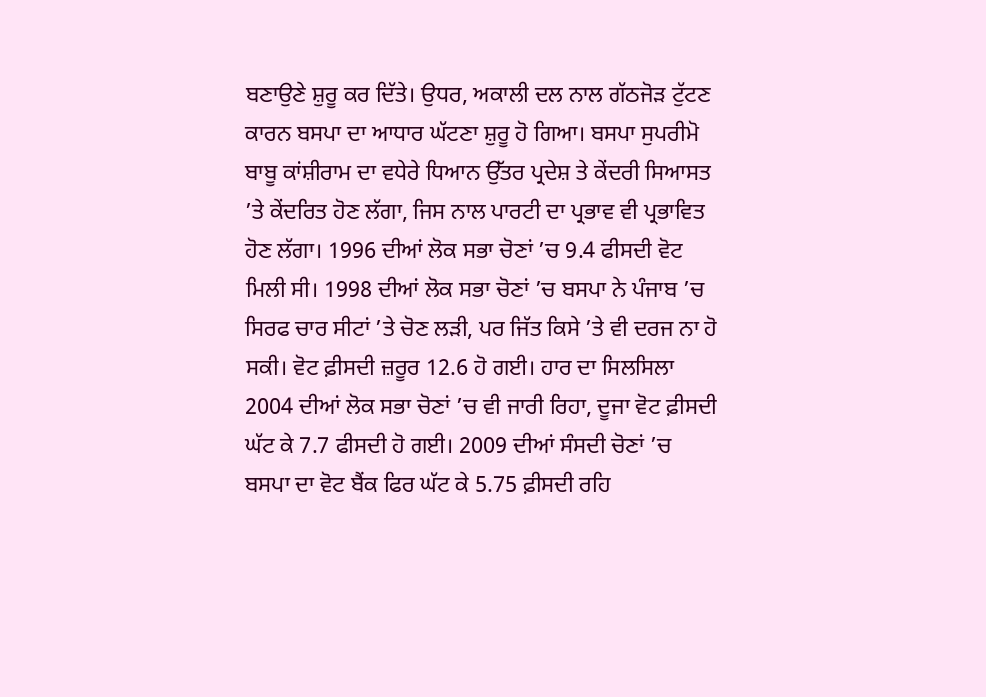ਬਣਾਉਣੇ ਸ਼ੁਰੂ ਕਰ ਦਿੱਤੇ। ਉਧਰ, ਅਕਾਲੀ ਦਲ ਨਾਲ ਗੱਠਜੋੜ ਟੁੱਟਣ ਕਾਰਨ ਬਸਪਾ ਦਾ ਆਧਾਰ ਘੱਟਣਾ ਸ਼ੁਰੂ ਹੋ ਗਿਆ। ਬਸਪਾ ਸੁਪਰੀਮੋ ਬਾਬੂ ਕਾਂਸ਼ੀਰਾਮ ਦਾ ਵਧੇਰੇ ਧਿਆਨ ਉੱਤਰ ਪ੍ਰਦੇਸ਼ ਤੇ ਕੇਂਦਰੀ ਸਿਆਸਤ ’ਤੇ ਕੇਂਦਰਿਤ ਹੋਣ ਲੱਗਾ, ਜਿਸ ਨਾਲ ਪਾਰਟੀ ਦਾ ਪ੍ਰਭਾਵ ਵੀ ਪ੍ਰਭਾਵਿਤ ਹੋਣ ਲੱਗਾ। 1996 ਦੀਆਂ ਲੋਕ ਸਭਾ ਚੋਣਾਂ ’ਚ 9.4 ਫੀਸਦੀ ਵੋਟ ਮਿਲੀ ਸੀ। 1998 ਦੀਆਂ ਲੋਕ ਸਭਾ ਚੋਣਾਂ ’ਚ ਬਸਪਾ ਨੇ ਪੰਜਾਬ ’ਚ ਸਿਰਫ ਚਾਰ ਸੀਟਾਂ ’ਤੇ ਚੋਣ ਲੜੀ, ਪਰ ਜਿੱਤ ਕਿਸੇ ’ਤੇ ਵੀ ਦਰਜ ਨਾ ਹੋ ਸਕੀ। ਵੋਟ ਫ਼ੀਸਦੀ ਜ਼ਰੂਰ 12.6 ਹੋ ਗਈ। ਹਾਰ ਦਾ ਸਿਲਸਿਲਾ 2004 ਦੀਆਂ ਲੋਕ ਸਭਾ ਚੋਣਾਂ ’ਚ ਵੀ ਜਾਰੀ ਰਿਹਾ, ਦੂਜਾ ਵੋਟ ਫ਼ੀਸਦੀ ਘੱਟ ਕੇ 7.7 ਫੀਸਦੀ ਹੋ ਗਈ। 2009 ਦੀਆਂ ਸੰਸਦੀ ਚੋਣਾਂ ’ਚ ਬਸਪਾ ਦਾ ਵੋਟ ਬੈਂਕ ਫਿਰ ਘੱਟ ਕੇ 5.75 ਫ਼ੀਸਦੀ ਰਹਿ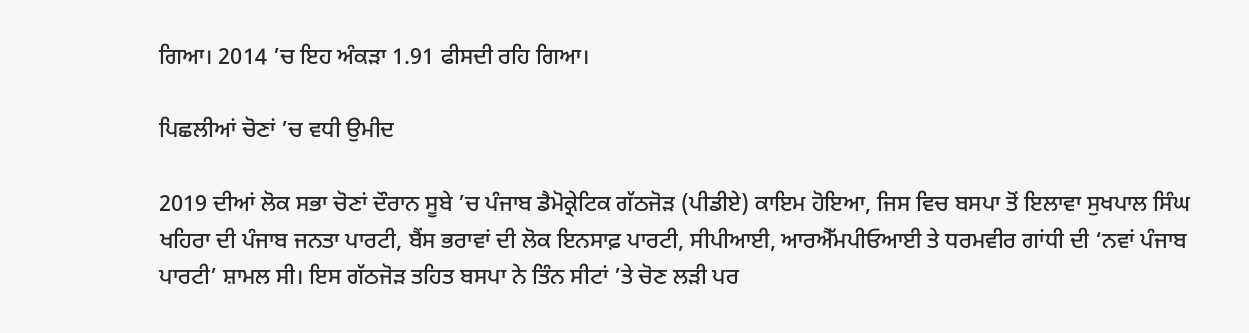ਗਿਆ। 2014 ’ਚ ਇਹ ਅੰਕੜਾ 1.91 ਫੀਸਦੀ ਰਹਿ ਗਿਆ।

ਪਿਛਲੀਆਂ ਚੋਣਾਂ ’ਚ ਵਧੀ ਉਮੀਦ

2019 ਦੀਆਂ ਲੋਕ ਸਭਾ ਚੋਣਾਂ ਦੌਰਾਨ ਸੂਬੇ ’ਚ ਪੰਜਾਬ ਡੈਮੋਕ੍ਰੇਟਿਕ ਗੱਠਜੋੜ (ਪੀਡੀਏ) ਕਾਇਮ ਹੋਇਆ, ਜਿਸ ਵਿਚ ਬਸਪਾ ਤੋਂ ਇਲਾਵਾ ਸੁਖਪਾਲ ਸਿੰਘ ਖਹਿਰਾ ਦੀ ਪੰਜਾਬ ਜਨਤਾ ਪਾਰਟੀ, ਬੈਂਸ ਭਰਾਵਾਂ ਦੀ ਲੋਕ ਇਨਸਾਫ਼ ਪਾਰਟੀ, ਸੀਪੀਆਈ, ਆਰਐੱਮਪੀਓਆਈ ਤੇ ਧਰਮਵੀਰ ਗਾਂਧੀ ਦੀ ‘ਨਵਾਂ ਪੰਜਾਬ ਪਾਰਟੀ’ ਸ਼ਾਮਲ ਸੀ। ਇਸ ਗੱਠਜੋੜ ਤਹਿਤ ਬਸਪਾ ਨੇ ਤਿੰਨ ਸੀਟਾਂ ’ਤੇ ਚੋਣ ਲੜੀ ਪਰ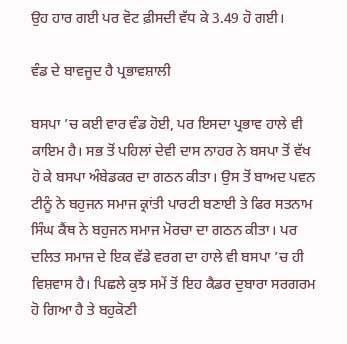ਉਹ ਹਾਰ ਗਈ ਪਰ ਵੋਟ ਫ਼ੀਸਦੀ ਵੱਧ ਕੇ 3.49 ਹੋ ਗਈ।

ਵੰਡ ਦੇ ਬਾਵਜੂਦ ਹੈ ਪ੍ਰਭਾਵਸ਼ਾਲੀ

ਬਸਪਾ ’ਚ ਕਈ ਵਾਰ ਵੰਡ ਹੋਈ, ਪਰ ਇਸਦਾ ਪ੍ਰਭਾਵ ਹਾਲੇ ਵੀ ਕਾਇਮ ਹੈ। ਸਭ ਤੋਂ ਪਹਿਲਾਂ ਦੇਵੀ ਦਾਸ ਨਾਹਰ ਨੇ ਬਸਪਾ ਤੋਂ ਵੱਖ ਹੋ ਕੇ ਬਸਪਾ ਅੰਬੇਡਕਰ ਦਾ ਗਠਨ ਕੀਤਾ। ਉਸ ਤੋਂ ਬਾਅਦ ਪਵਨ ਟੀਨੂੰ ਨੇ ਬਹੁਜਨ ਸਮਾਜ ਕ੍ਰਾਂਤੀ ਪਾਰਟੀ ਬਣਾਈ ਤੇ ਫਿਰ ਸਤਨਾਮ ਸਿੰਘ ਕੈਂਥ ਨੇ ਬਹੁਜਨ ਸਮਾਜ ਮੋਰਚਾ ਦਾ ਗਠਨ ਕੀਤਾ। ਪਰ ਦਲਿਤ ਸਮਾਜ ਦੇ ਇਕ ਵੱਡੇ ਵਰਗ ਦਾ ਹਾਲੇ ਵੀ ਬਸਪਾ ’ਚ ਹੀ ਵਿਸ਼ਵਾਸ ਹੈ। ਪਿਛਲੇ ਕੁਝ ਸਮੇਂ ਤੋਂ ਇਹ ਕੈਡਰ ਦੁਬਾਰਾ ਸਰਗਰਮ ਹੋ ਗਿਆ ਹੈ ਤੇ ਬਹੁਕੋਣੀ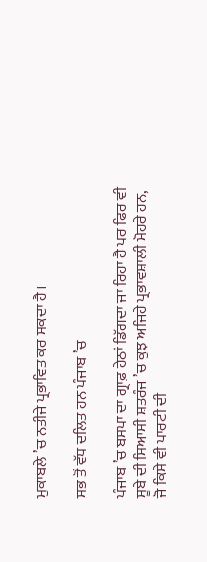ਮੁਕਾਬਲੇ ’ਚ ਨਤੀਜੇ ਪ੍ਰਭਾਵਿਤ ਕਰ ਸਕਦਾ ਹੈ।

ਸਭ ਤੋਂ ਵੱਧ ਦਲਿਤ ਹਨ ਪੰਜਾਬ ’ਚ

ਪੰਜਾਬ ’ਚ ਬਸਪਾ ਦਾ ਗ੍ਰਾਫ਼ ਹੇਠਾਂ ਡਿੱਗਦਾ ਜਾ ਰਿਹਾ ਹੈ ਪਰ ਫਿਰ ਵੀ ਸੂਬੇ ਦੀ ਸਿਆਸੀ ਸ਼ਤਰੰਜ ’ਚ ਕੁਝ ਅਜਿਹੇ ਪ੍ਰਭਾਵਸ਼ਾਲੀ ਮੋਹਰੇ ਹਨ, ਜੋ ਕਿਸੇ ਵੀ ਪਾਰਟੀ ਦੀ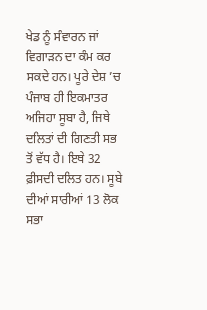ਖੇਡ ਨੂੰ ਸੰਵਾਰਨ ਜਾਂ ਵਿਗਾੜਨ ਦਾ ਕੰਮ ਕਰ ਸਕਦੇ ਹਨ। ਪੂਰੇ ਦੇਸ਼ ’ਚ ਪੰਜਾਬ ਹੀ ਇਕਮਾਤਰ ਅਜਿਹਾ ਸੂਬਾ ਹੈ, ਜਿਥੇ ਦਲਿਤਾਂ ਦੀ ਗਿਣਤੀ ਸਭ ਤੋਂ ਵੱਧ ਹੈ। ਇਥੇ 32 ਫ਼ੀਸਦੀ ਦਲਿਤ ਹਨ। ਸੂਬੇ ਦੀਆਂ ਸਾਰੀਆਂ 13 ਲੋਕ ਸਭਾ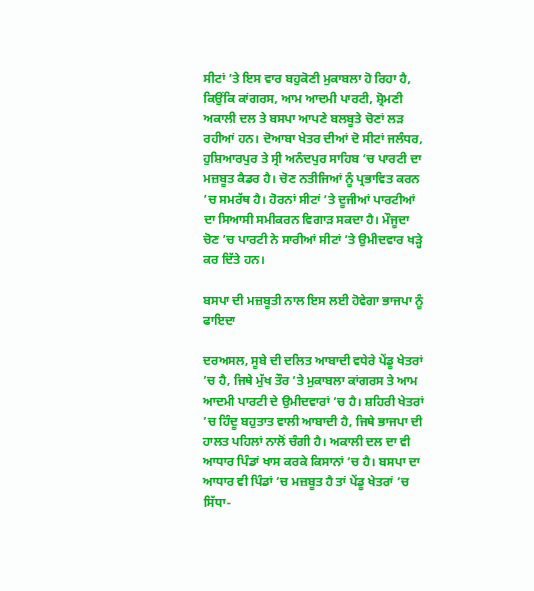ਸੀਟਾਂ ’ਤੇ ਇਸ ਵਾਰ ਬਹੁਕੋਣੀ ਮੁਕਾਬਲਾ ਹੋ ਰਿਹਾ ਹੈ, ਕਿਉਂਕਿ ਕਾਂਗਰਸ, ਆਮ ਆਦਮੀ ਪਾਰਟੀ, ਸ਼੍ਰੋਮਣੀ ਅਕਾਲੀ ਦਲ ਤੇ ਬਸਪਾ ਆਪਣੇ ਬਲਬੂਤੇ ਚੋਣਾਂ ਲੜ ਰਹੀਆਂ ਹਨ। ਦੋਆਬਾ ਖੇਤਰ ਦੀਆਂ ਦੋ ਸੀਟਾਂ ਜਲੰਧਰ, ਹੁਸ਼ਿਆਰਪੁਰ ਤੇ ਸ੍ਰੀ ਅਨੰਦਪੁਰ ਸਾਹਿਬ ’ਚ ਪਾਰਟੀ ਦਾ ਮਜ਼ਬੂਤ ਕੈਡਰ ਹੈ। ਚੋਣ ਨਤੀਜਿਆਂ ਨੂੰ ਪ੍ਰਭਾਵਿਤ ਕਰਨ ’ਚ ਸਮਰੱਥ ਹੈ। ਹੋਰਨਾਂ ਸੀਟਾਂ ’ਤੇ ਦੂਜੀਆਂ ਪਾਰਟੀਆਂ ਦਾ ਸਿਆਸੀ ਸਮੀਕਰਨ ਵਿਗਾੜ ਸਕਦਾ ਹੈ। ਮੌਜੂਦਾ ਚੋਣ ’ਚ ਪਾਰਟੀ ਨੇ ਸਾਰੀਆਂ ਸੀਟਾਂ ’ਤੇ ਉਮੀਦਵਾਰ ਖੜ੍ਹੇ ਕਰ ਦਿੱਤੇ ਹਨ।

ਬਸਪਾ ਦੀ ਮਜ਼ਬੂਤੀ ਨਾਲ ਇਸ ਲਈ ਹੋਵੇਗਾ ਭਾਜਪਾ ਨੂੰ ਫਾਇਦਾ

ਦਰਅਸਲ, ਸੂਬੇ ਦੀ ਦਲਿਤ ਆਬਾਦੀ ਵਧੇਰੇ ਪੇਂਡੂ ਖੇਤਰਾਂ ’ਚ ਹੈ, ਜਿਥੇ ਮੁੱਖ ਤੌਰ ’ਤੇ ਮੁਕਾਬਲਾ ਕਾਂਗਰਸ ਤੇ ਆਮ ਆਦਮੀ ਪਾਰਟੀ ਦੇ ਉਮੀਦਵਾਰਾਂ ’ਚ ਹੈ। ਸ਼ਹਿਰੀ ਖੇਤਰਾਂ ’ਚ ਹਿੰਦੂ ਬਹੁਤਾਤ ਵਾਲੀ ਆਬਾਦੀ ਹੈ, ਜਿਥੇ ਭਾਜਪਾ ਦੀ ਹਾਲਤ ਪਹਿਲਾਂ ਨਾਲੋਂ ਚੰਗੀ ਹੈ। ਅਕਾਲੀ ਦਲ ਦਾ ਵੀ ਆਧਾਰ ਪਿੰਡਾਂ ਖਾਸ ਕਰਕੇ ਕਿਸਾਨਾਂ ’ਚ ਹੈ। ਬਸਪਾ ਦਾ ਆਧਾਰ ਵੀ ਪਿੰਡਾਂ ’ਚ ਮਜ਼ਬੂਤ ਹੈ ਤਾਂ ਪੇਂਡੂ ਖੇਤਰਾਂ ’ਚ ਸਿੱਧਾ-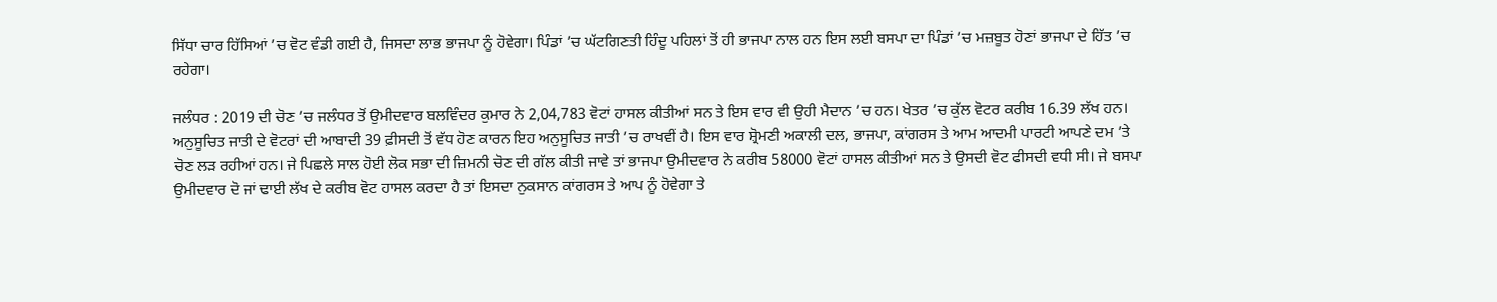ਸਿੱਧਾ ਚਾਰ ਹਿੱਸਿਆਂ ’ਚ ਵੋਟ ਵੰਡੀ ਗਈ ਹੈ, ਜਿਸਦਾ ਲਾਭ ਭਾਜਪਾ ਨੂੰ ਹੋਵੇਗਾ। ਪਿੰਡਾਂ ’ਚ ਘੱਟਗਿਣਤੀ ਹਿੰਦੂ ਪਹਿਲਾਂ ਤੋਂ ਹੀ ਭਾਜਪਾ ਨਾਲ ਹਨ ਇਸ ਲਈ ਬਸਪਾ ਦਾ ਪਿੰਡਾਂ ’ਚ ਮਜ਼ਬੂਤ ਹੋਣਾਂ ਭਾਜਪਾ ਦੇ ਹਿੱਤ ’ਚ ਰਹੇਗਾ।

ਜਲੰਧਰ : 2019 ਦੀ ਚੋਣ ’ਚ ਜਲੰਧਰ ਤੋਂ ਉਮੀਦਵਾਰ ਬਲਵਿੰਦਰ ਕੁਮਾਰ ਨੇ 2,04,783 ਵੋਟਾਂ ਹਾਸਲ ਕੀਤੀਆਂ ਸਨ ਤੇ ਇਸ ਵਾਰ ਵੀ ਉਹੀ ਮੈਦਾਨ ’ਚ ਹਨ। ਖੇਤਰ ’ਚ ਕੁੱਲ ਵੋਟਰ ਕਰੀਬ 16.39 ਲੱਖ ਹਨ। ਅਨੁਸੂਚਿਤ ਜਾਤੀ ਦੇ ਵੋਟਰਾਂ ਦੀ ਆਬਾਦੀ 39 ਫ਼ੀਸਦੀ ਤੋਂ ਵੱਧ ਹੋਣ ਕਾਰਨ ਇਹ ਅਨੁਸੂਚਿਤ ਜਾਤੀ ’ਚ ਰਾਖਵੀਂ ਹੈ। ਇਸ ਵਾਰ ਸ਼੍ਰੋਮਣੀ ਅਕਾਲੀ ਦਲ, ਭਾਜਪਾ, ਕਾਂਗਰਸ ਤੇ ਆਮ ਆਦਮੀ ਪਾਰਟੀ ਆਪਣੇ ਦਮ ’ਤੇ ਚੋਣ ਲੜ ਰਹੀਆਂ ਹਨ। ਜੇ ਪਿਛਲੇ ਸਾਲ ਹੋਈ ਲੋਕ ਸਭਾ ਦੀ ਜ਼ਿਮਨੀ ਚੋਣ ਦੀ ਗੱਲ ਕੀਤੀ ਜਾਵੇ ਤਾਂ ਭਾਜਪਾ ਉਮੀਦਵਾਰ ਨੇ ਕਰੀਬ 58000 ਵੋਟਾਂ ਹਾਸਲ ਕੀਤੀਆਂ ਸਨ ਤੇ ਉਸਦੀ ਵੋਟ ਫੀਸਦੀ ਵਧੀ ਸੀ। ਜੇ ਬਸਪਾ ਉਮੀਦਵਾਰ ਦੋ ਜਾਂ ਢਾਈ ਲੱਖ ਦੇ ਕਰੀਬ ਵੋਟ ਹਾਸਲ ਕਰਦਾ ਹੈ ਤਾਂ ਇਸਦਾ ਨੁਕਸਾਨ ਕਾਂਗਰਸ ਤੇ ਆਪ ਨੂੰ ਹੋਵੇਗਾ ਤੇ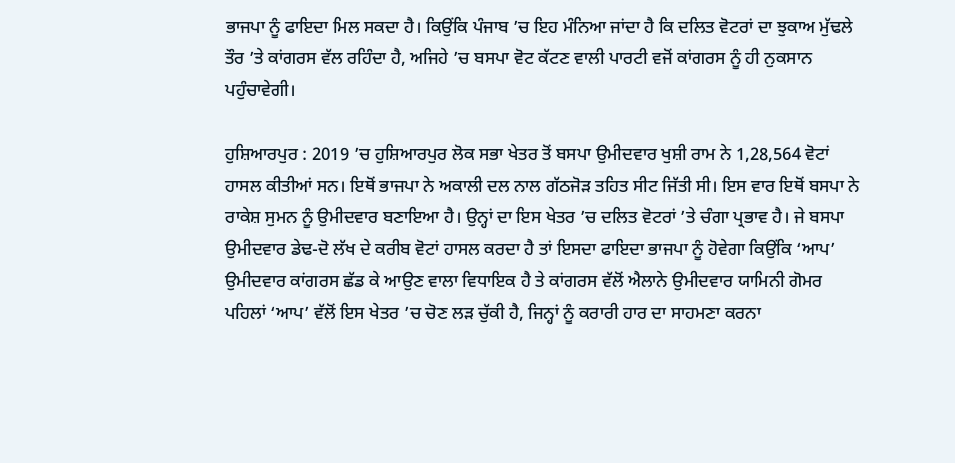ਭਾਜਪਾ ਨੂੰ ਫਾਇਦਾ ਮਿਲ ਸਕਦਾ ਹੈ। ਕਿਉਂਕਿ ਪੰਜਾਬ ’ਚ ਇਹ ਮੰਨਿਆ ਜਾਂਦਾ ਹੈ ਕਿ ਦਲਿਤ ਵੋਟਰਾਂ ਦਾ ਝੁਕਾਅ ਮੁੱਢਲੇ ਤੌਰ ’ਤੇ ਕਾਂਗਰਸ ਵੱਲ ਰਹਿੰਦਾ ਹੈ, ਅਜਿਹੇ ’ਚ ਬਸਪਾ ਵੋਟ ਕੱਟਣ ਵਾਲੀ ਪਾਰਟੀ ਵਜੋਂ ਕਾਂਗਰਸ ਨੂੰ ਹੀ ਨੁਕਸਾਨ ਪਹੁੰਚਾਵੇਗੀ।

ਹੁਸ਼ਿਆਰਪੁਰ : 2019 ’ਚ ਹੁਸ਼ਿਆਰਪੁਰ ਲੋਕ ਸਭਾ ਖੇਤਰ ਤੋਂ ਬਸਪਾ ਉਮੀਦਵਾਰ ਖੁਸ਼ੀ ਰਾਮ ਨੇ 1,28,564 ਵੋਟਾਂ ਹਾਸਲ ਕੀਤੀਆਂ ਸਨ। ਇਥੋਂ ਭਾਜਪਾ ਨੇ ਅਕਾਲੀ ਦਲ ਨਾਲ ਗੱਠਜੋੜ ਤਹਿਤ ਸੀਟ ਜਿੱਤੀ ਸੀ। ਇਸ ਵਾਰ ਇਥੋਂ ਬਸਪਾ ਨੇ ਰਾਕੇਸ਼ ਸੁਮਨ ਨੂੰ ਉਮੀਦਵਾਰ ਬਣਾਇਆ ਹੈ। ਉਨ੍ਹਾਂ ਦਾ ਇਸ ਖੇਤਰ ’ਚ ਦਲਿਤ ਵੋਟਰਾਂ ’ਤੇ ਚੰਗਾ ਪ੍ਰਭਾਵ ਹੈ। ਜੇ ਬਸਪਾ ਉਮੀਦਵਾਰ ਡੇਢ-ਦੋ ਲੱਖ ਦੇ ਕਰੀਬ ਵੋਟਾਂ ਹਾਸਲ ਕਰਦਾ ਹੈ ਤਾਂ ਇਸਦਾ ਫਾਇਦਾ ਭਾਜਪਾ ਨੂੰ ਹੋਵੇਗਾ ਕਿਉਂਕਿ ‘ਆਪ’ ਉਮੀਦਵਾਰ ਕਾਂਗਰਸ ਛੱਡ ਕੇ ਆਉਣ ਵਾਲਾ ਵਿਧਾਇਕ ਹੈ ਤੇ ਕਾਂਗਰਸ ਵੱਲੋਂ ਐਲਾਨੇ ਉਮੀਦਵਾਰ ਯਾਮਿਨੀ ਗੋਮਰ ਪਹਿਲਾਂ ‘ਆਪ’ ਵੱਲੋਂ ਇਸ ਖੇਤਰ ’ਚ ਚੋਣ ਲੜ ਚੁੱਕੀ ਹੈ, ਜਿਨ੍ਹਾਂ ਨੂੰ ਕਰਾਰੀ ਹਾਰ ਦਾ ਸਾਹਮਣਾ ਕਰਨਾ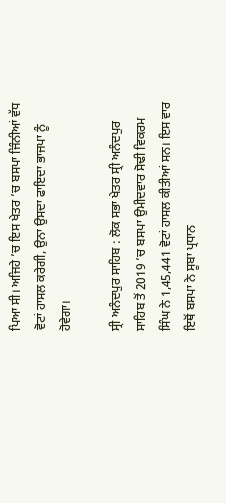ਪਿਆ ਸੀ। ਅਜਿਹੇ ’ਚ ਇਸ ਖੇਤਰ ’ਚ ਬਸਪਾ ਜਿੰਨੀਆਂ ਵੱਧ ਵੋਟਾਂ ਹਾਸਲ ਕਰੇਗੀ, ਉਨਾ ਉਸਦਾ ਫਾਇਦਾ ਭਾਜਪਾ ਨੂੰ ਹੋਵੇਗਾ।

ਸ੍ਰੀ ਅਨੰਦਪੁਰ ਸਾਹਿਬ : ਲੋਕ ਸਭਾ ਖੇਤਰ ਸ੍ਰੀ ਅਨੰਦਪੁਰ ਸਾਹਿਬ ਤੋਂ 2019 ’ਚ ਬਸਪਾ ਉਮੀਦਵਾਰ ਸੋਢੀ ਵਿਕਰਮ ਸਿੰਘ ਨੇ 1,45,441 ਵੋਟਾਂ ਹਾਸਲ ਕੀਤੀਆਂ ਸਨ। ਇਸ ਵਾਰ ਇਥੋਂ ਬਸਪਾ ਨੇ ਸੂਬਾ ਪ੍ਰਧਾਨ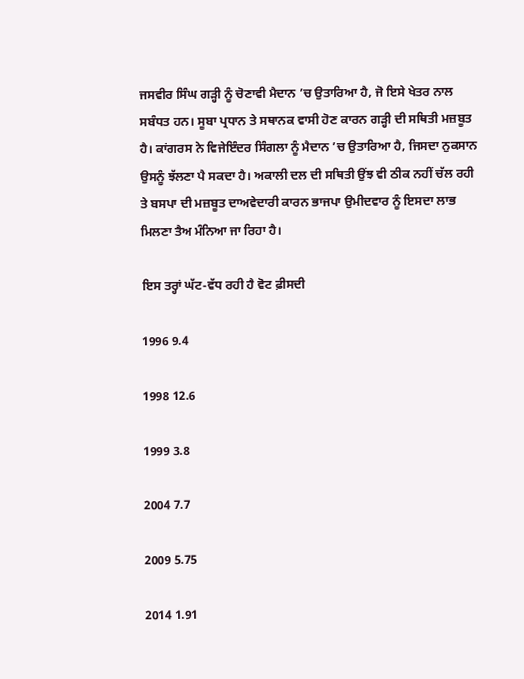ਜਸਵੀਰ ਸਿੰਘ ਗੜ੍ਹੀ ਨੂੰ ਚੋਣਾਵੀ ਮੈਦਾਨ ’ਚ ਉਤਾਰਿਆ ਹੈ, ਜੋ ਇਸੇ ਖੇਤਰ ਨਾਲ ਸਬੰਧਤ ਹਨ। ਸੂਬਾ ਪ੍ਰਧਾਨ ਤੇ ਸਥਾਨਕ ਵਾਸੀ ਹੋਣ ਕਾਰਨ ਗੜ੍ਹੀ ਦੀ ਸਥਿਤੀ ਮਜ਼ਬੂਤ ਹੈ। ਕਾਂਗਰਸ ਨੇ ਵਿਜੇਇੰਦਰ ਸਿੰਗਲਾ ਨੂੰ ਮੈਦਾਨ ’ਚ ਉਤਾਰਿਆ ਹੈ, ਜਿਸਦਾ ਨੁਕਸਾਨ ਉਸਨੂੰ ਝੱਲਣਾ ਪੈ ਸਕਦਾ ਹੈ। ਅਕਾਲੀ ਦਲ ਦੀ ਸਥਿਤੀ ਉਂਝ ਵੀ ਠੀਕ ਨਹੀਂ ਚੱਲ ਰਹੀ ਤੇ ਬਸਪਾ ਦੀ ਮਜ਼ਬੂਤ ਦਾਅਵੇਦਾਰੀ ਕਾਰਨ ਭਾਜਪਾ ਉਮੀਦਵਾਰ ਨੂੰ ਇਸਦਾ ਲਾਭ ਮਿਲਣਾ ਤੈਅ ਮੰਨਿਆ ਜਾ ਰਿਹਾ ਹੈ।

ਇਸ ਤਰ੍ਹਾਂ ਘੱਟ-ਵੱਧ ਰਹੀ ਹੈ ਵੋਟ ਫ਼ੀਸਦੀ

1996 9.4

1998 12.6

1999 3.8

2004 7.7

2009 5.75

2014 1.91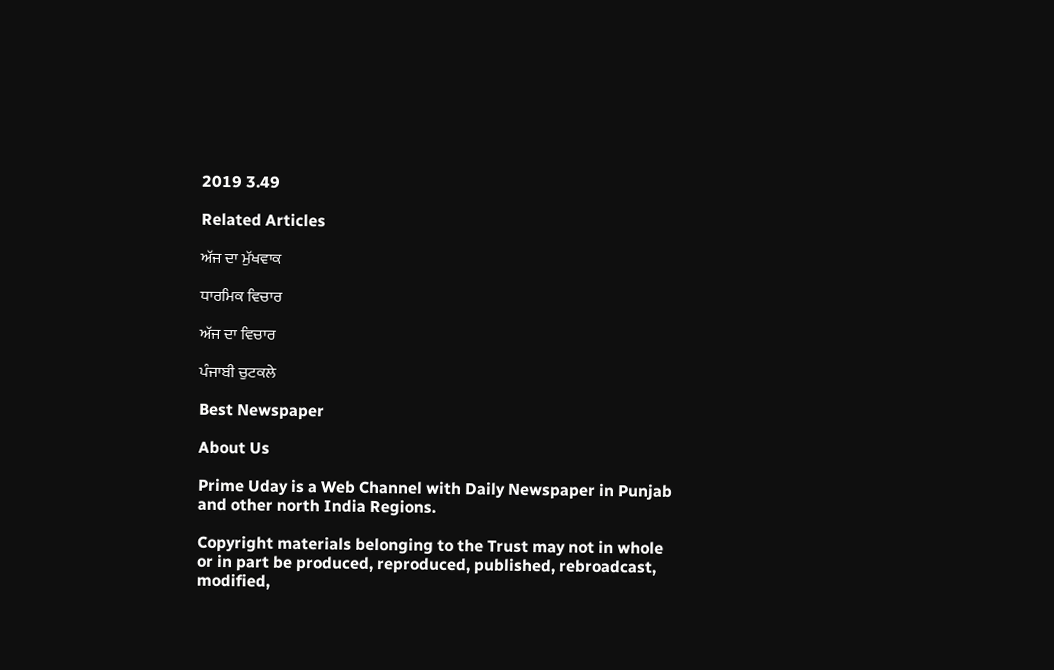2019 3.49

Related Articles

ਅੱਜ ਦਾ ਮੁੱਖਵਾਕ

ਧਾਰਮਿਕ ਵਿਚਾਰ

ਅੱਜ ਦਾ ਵਿਚਾਰ

ਪੰਜਾਬੀ ਚੁਟਕਲੇ

Best Newspaper

About Us

Prime Uday is a Web Channel with Daily Newspaper in Punjab and other north India Regions.

Copyright materials belonging to the Trust may not in whole or in part be produced, reproduced, published, rebroadcast, modified,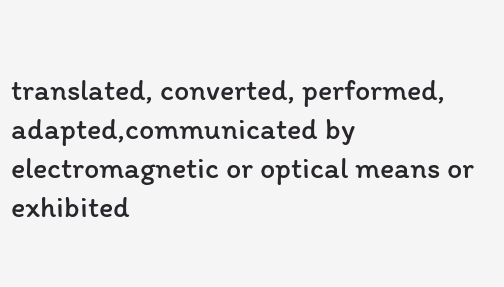translated, converted, performed, adapted,communicated by electromagnetic or optical means or exhibited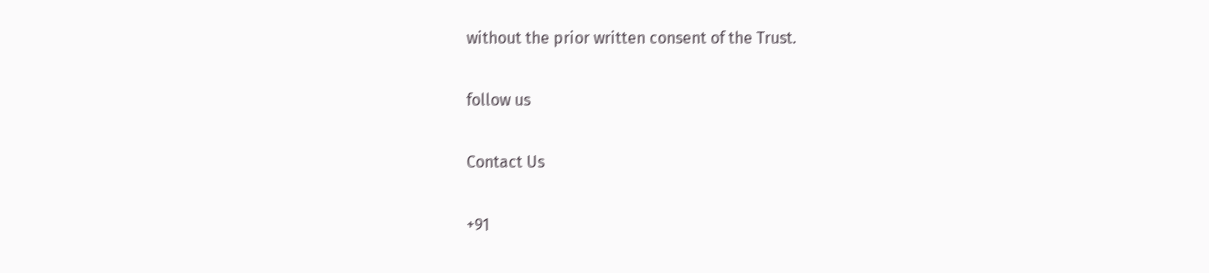without the prior written consent of the Trust.

follow us

Contact Us

+91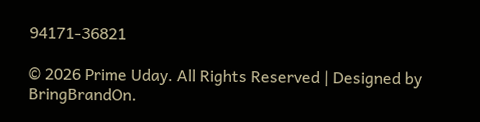94171-36821

© 2026 Prime Uday. All Rights Reserved | Designed by BringBrandOn.